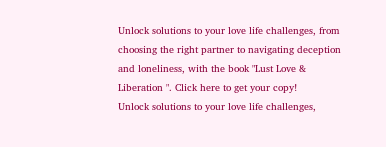Unlock solutions to your love life challenges, from choosing the right partner to navigating deception and loneliness, with the book "Lust Love & Liberation ". Click here to get your copy!
Unlock solutions to your love life challenges,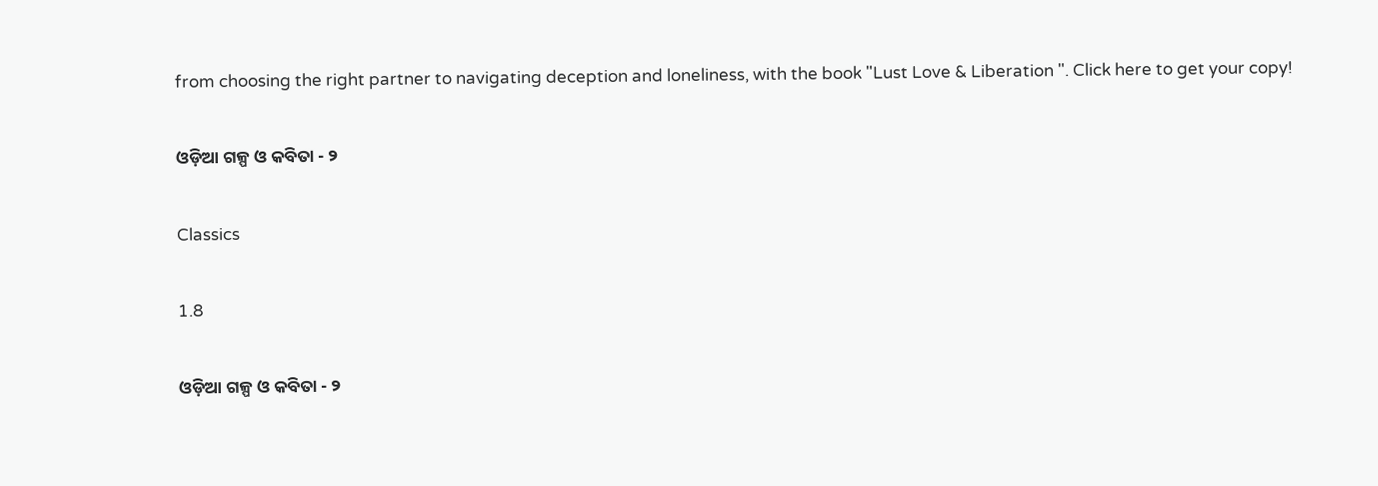from choosing the right partner to navigating deception and loneliness, with the book "Lust Love & Liberation ". Click here to get your copy!

ଓଡ଼ିଆ ଗଳ୍ପ ଓ କବିତା - ୨

Classics

1.8

ଓଡ଼ିଆ ଗଳ୍ପ ଓ କବିତା - ୨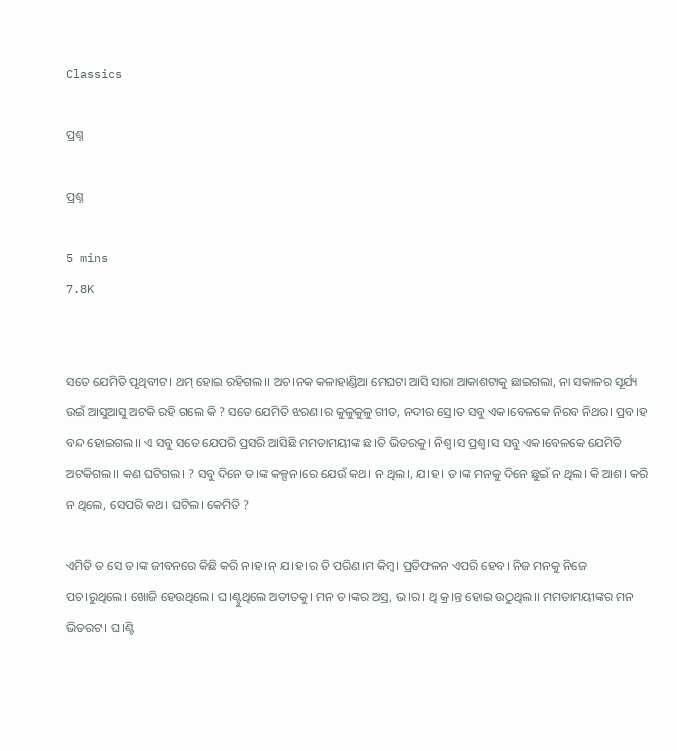Classics

ପ୍ରଶ୍ନ

ପ୍ରଶ୍ନ

5 mins
7.8K


ସତେ ଯେମିତି ପୃଥିବୀଟ। ଥମ୍ ହୋଇ ରହିଗଲ।। ଅଚ।ନକ କଳାହାଣ୍ଡିଆ ମେଘଟା ଆସି ସାରା ଆକାଶଟାକୁ ଛାଇଗଲା, ନା ସକାଳର ସୂର୍ଯ୍ୟ ଉଇଁ ଆସୁଆସୁ ଅଟକି ରହି ଗଲେ କି ? ସତେ ଯେମିତି ଝରଣ।ର କୁଳୁକୁଳୁ ଗୀତ, ନଦୀର ସ୍ରେ।ତ ସବୁ ଏକ।ବେଳକେ ନିରବ ନିଥର। ପ୍ରବ।ହ ବନ୍ଦ ହୋଇଗଲ।। ଏ ସବୁ ସତେ ଯେପରି ପ୍ରସରି ଆସିଛି ମମତାମୟୀଙ୍କ ଛ।ତି ଭିତରକୁ। ନିଶ୍ବ।ସ ପ୍ରଶ୍ବ।ସ ସବୁ ଏକ।ବେଳକେ ଯେମିତି ଅଟକିଗଲ।। କଣ ଘଟିଗଲ। ? ସବୁ ଦିନେ ତ।ଙ୍କ କଳ୍ପନ।ରେ ଯେଉଁ କଥ। ନ ଥିଲ।, ଯ।ହ। ତ।ଙ୍କ ମନକୁ ଦିନେ ଛୁଇଁ ନ ଥିଲ। କି ଆଶ। କରି ନ ଥିଲେ, ସେପରି କଥ। ଘଟିଲ। କେମିତି ?

ଏମିତି ତ ସେ ତ।ଙ୍କ ଜୀବନରେ କିଛି କରି ନ।ହ।ନ୍ ଯ।ହ।ର ତି ପରିଣ।ମ କିମ୍ବ। ପ୍ରତିଫଳନ ଏପରି ହେବ। ନିଜ ମନକୁ ନିଜେ ପଚ।ରୁଥିଲେ। ଖୋଜି ହେଉଥିଲେ। ଘ।ଣ୍ଟୁଥିଲେ ଅତୀତକୁ। ମନ ତ।ଙ୍କର ଅସ୍ର, ଭ।ର। ଥି କ୍ର।ନ୍ତ ହୋଇ ଉଠୁଥିଲ।। ମମତାମୟୀଙ୍କର ମନ ଭିତରଟ। ଘ।ଣ୍ଟି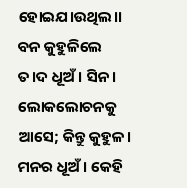ହୋଇଯ।ଉଥିଲ।। ବନ କୁହୁଳିଲେ ତ।ଦ ଧୂଅଁ। ସିନ। ଲୋକଲୋଚନକୁ ଆସେ; କିନ୍ତୁ କୁହୁଳ। ମନର ଧୂଅଁ। କେହି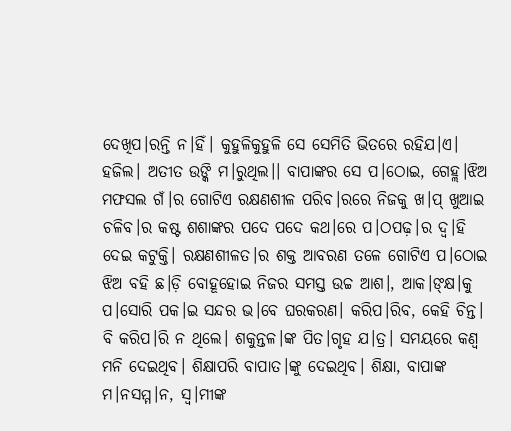ଦେଖିପ।ରନ୍ତି ନ।ହିଁ। କୁହୁଳିକୁହୁଳି ସେ ସେମିତି ଭିତରେ ରହିଯ।ଏ। ହଜିଲ। ଅତୀତ ଉଙ୍କି ମ।ରୁଥିଲ।। ବାପାଙ୍କର ସେ ପ।ଠୋଇ, ଗେହ୍ଲ।ଝିଅ ମଫସଲ ଗଁ।ର ଗୋଟିଏ ରକ୍ଷଣଶୀଳ ପରିବ।ରରେ ନିଜକୁ ଖ।ପ୍ ଖୁଆଇ ଚଳିବ।ର କଷ୍ଟ ଶଶାଙ୍କର ପଦେ ପଦେ କଥ।ରେ ପ।ଠପଢ଼।ର ଦ୍ବ।ହି ଦେଇ କଟୁକ୍ତି। ରକ୍ଷଣଶୀଳତ।ର ଶକ୍ତ ଆବରଣ ତଳେ ଗୋଟିଏ ପ।ଠୋଇ ଝିଅ ବହି ଛ।ଡ଼ି ବୋହୂହୋଇ ନିଜର ସମସ୍ତ ଉଚ୍ଚ ଆଶ।, ଆକ।ଙ୍‌କ୍ଷ।କୁ ପ।ସୋରି ପକ।ଇ ସନ୍ଦର ଭ।ବେ ଘରକରଣ। କରିପ।ରିବ, କେହି ଚିନ୍ତ। ବି କରିପ।ରି ନ ଥିଲେ। ଶକୁନ୍ତଳ।ଙ୍କ ପିତ।ଗୃହ ଯ।ତ୍ର। ସମୟରେ କଣ୍ବ ମନି ଦେଇଥିବ। ଶିକ୍ଷାପରି ବାପାତ।ଙ୍କୁ ଦେଇଥିବ। ଶିକ୍ଷା, ବାପାଙ୍କ ମ।ନସମ୍ମ।ନ, ସ୍ବ।ମୀଙ୍କ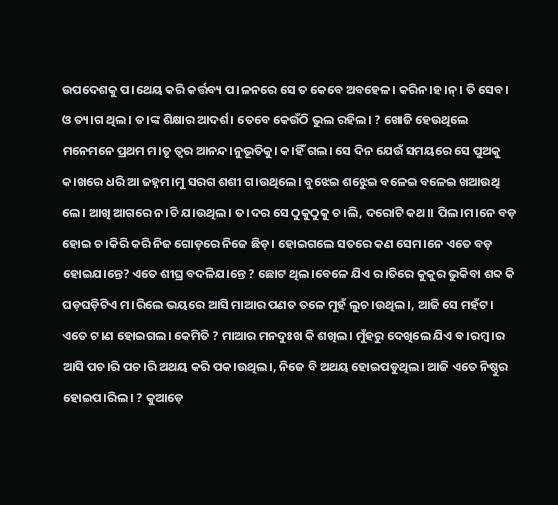ଉପଦେଶକୁ ପ।ଥେୟ କରି କର୍ତ୍ତବ୍ୟ ପ।ଳନରେ ସେ ତ କେବେ ଅବହେଳ। କରିନ।ହ।ନ୍। ତି ସେବ। ଓ ତ୍ୟ।ଗ ଥିଲ। ତ।ଙ୍କ ଶିକ୍ଷାର ଆଦର୍ଶ। ତେବେ କେଉଁଠି ଭୁଲ ରହିଲ। ? ଖୋଜି ହେଉଥିଲେ ମନେମନେ ପ୍ରଥମ ମ।ତୃ ତ୍ବର ଆନନ୍ଦ।ନୁଭୂତିକୁ। କ।ହିଁ ଗଲ। ସେ ଦିନ ଯେଉଁ ସମୟରେ ସେ ପୁଅକୁ କ।ଖରେ ଧରି ଆ ଜହ୍ନମ।ମୁ ସରଗ ଶଶୀ ଗ।ଉଥିଲେ। ବୁଝେଇ ଶଝେୁଇ ବଳେଇ ବଳେଇ ଖଆଉଥି ଲେ। ଆଖି ଆଗରେ ନ।ଚି ଯ।ଉଥିଲ। ତ।ଦର ସେ ଠୁକୁଠୁକୁ ଚ।ଲି, ଦରୋଟି କଥ।। ପିଲ।ମ।ନେ ବଡ଼ ହୋଇ ଚ।କିରି କରି ନିଜ ଗୋଡ଼ରେ ନିଜେ ଛିଡ଼। ହୋଇଗଲେ ସତରେ କଣ ସେମ।ନେ ଏତେ ବଡ଼ ହୋଇଯ।ନ୍ତେ? ଏତେ ଶୀଘ୍ର ବଦଳିଯ।ନ୍ତେ ? ଛୋଟ ଥିଲ।ବେଳେ ଯିଏ ର।ତିରେ କୁକୁର ଭୁକିବା ଶବ୍ଦ କି ଘଡ଼ଘଡ଼ିଟିଏ ମ।ରିଲେ ଭୟରେ ଆସି ମାଆର ପଣତ ତଳେ ମୁହଁ ଲୁଚ।ଉଥିଲ।, ଆଜି ସେ ମହଁଟ। ଏତେ ଟ।ଣ ହୋଇଗଲ। କେମିତି ? ମାଆର ମନଦୁଃଖ କି ଶଖିଲ। ମୁଁହରୁ ଦେଖିଲେ ଯିଏ ବ।ରମ୍ବ।ର ଆସି ପଚ।ରି ପଚ।ରି ଅଥୟ କରି ପକ।ଉଥିଲ।, ନିଜେ ବି ଅଥୟ ହୋଇପଡୁଥିଲ। ଆଜି ଏତେ ନିଷ୍ଠୁର ହୋଇପ।ରିଲ। ? କୁଆଡ଼େ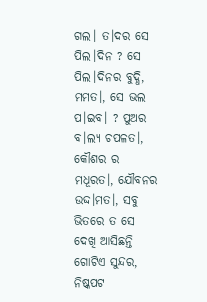ଗଲ। ତ।ଦର ସେ ପିଲ।ଦିନ ? ସେ ପିଲ।ଦିନର ବୁଦ୍ଧି, ମମତ।, ସେ ଭଲ ପ।ଇବ। ? ପୁଅର ବ।ଲ୍ୟ ଚପଳତ।, କୌଶର ର ମଧୂରତ।, ଯୌବନର ଉଦ୍ଦ।ମତ।, ସବୁ ଭିତରେ ତ ସେ ଦେଖି ଆସିଛନ୍ତି ଗୋଟିଏ ସୁନ୍ଦର, ନିଷ୍କପଟ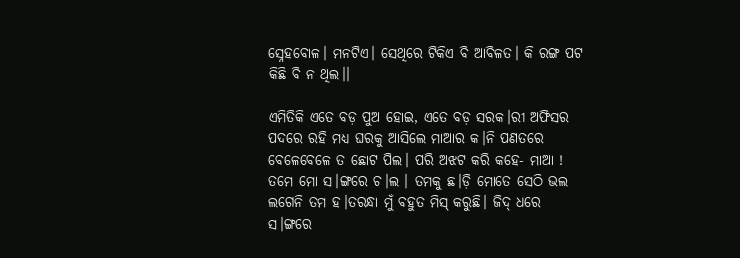ସ୍ନେହବୋଳ। ମନଟିଏ। ସେଥିରେ ଟିକିଏ ବି ଆବିଳତ। କି ରଙ୍ଗ ପଟ କିଛି ବି ନ ଥିଲ।।

ଏମିତିକି ଏତେ ବଡ଼ ପୁଅ ହୋଇ, ଏତେ ବଡ଼ ସରକ।ରୀ ଅଫିସର ପଦରେ ରହି ମଧ୍ୟ ଘରକୁ ଆସିଲେ ମାଆର କ।ନି ପଣତରେ ବେଳେବେଳେ ତ ଛୋଟ ପିଲ। ପରି ଅଝଟ କରି କହେ- ମାଆ ! ତମେ ମୋ ସ।ଙ୍ଗରେ ଚ।ଲ । ତମକୁ ଛ।ଡ଼ି ମୋତେ ସେଠି ଭଲ ଲଗେନି ତମ ହ।ତରନ୍ଧା ମୁଁ ବହୁତ ମିସ୍ କରୁଛି। ଜିଦ୍ ଧରେ ସ।ଙ୍ଗରେ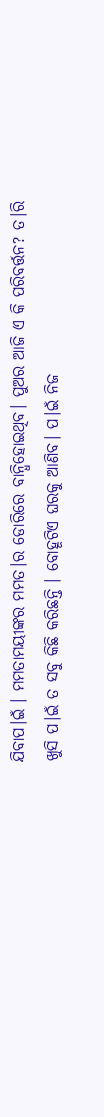ଯିବାପ।ଇଁ । ମମତାମୟୀଙ୍କର ମମତ।ର ଡୋରିରେ ବାନ୍ଧିହୋଇଥିବ। ପୁଅର ଆଜି ଏ କି ପରିବର୍ତ୍ତନ? ତ।ରି ଖୁସି ପ।ଇଁ ତ ସବୁ କିଛି କରିଛନ୍ତି । ବୋହୂଟିଏ ଘରକୁ ଆଣିବ। ପ।ଇଁ ନିଜ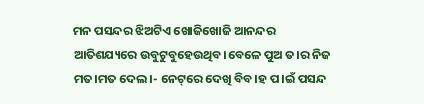ମନ ପସନ୍ଦର ଝିଅଟିଏ ଖୋଜିଖୋଜି ଆନନ୍ଦର ଆତିଶଯ୍ୟରେ ଉବୁଟୁବୁହେଉଥିବ।ବେଳେ ପୁଅ ତ।ର ନିଜ ମତ।ମତ ଦେଲ।- ନେଟ୍‌ରେ ଦେଖି ବିବ।ହ ପ।ଇଁ ପସନ୍ଦ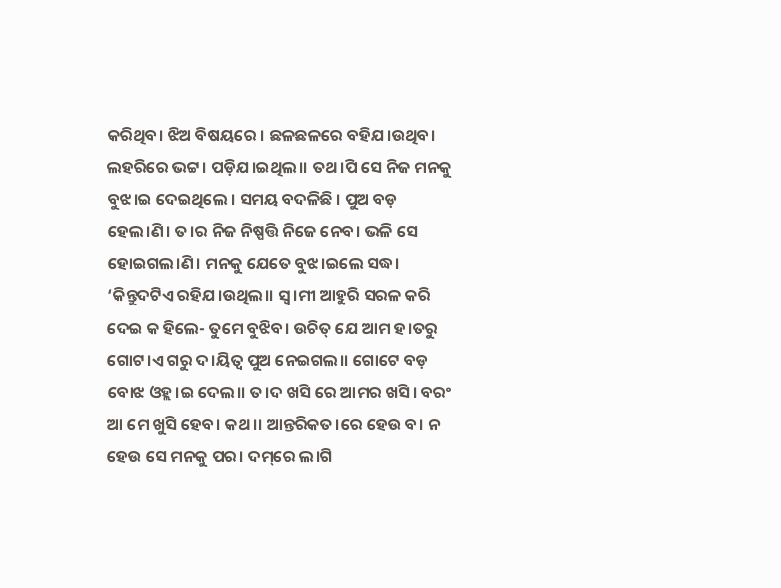କରିଥିବ। ଝିଅ ବିଷୟରେ । ଛଳଛଳରେ ବହିଯ।ଉଥିବ। ଲହରିରେ ଭଟ୍ଟ। ପଡ଼ିଯ।ଇଥିଲ।। ତଥ।ପି ସେ ନିଜ ମନକୁ ବୁଝ।ଇ ଦେଇଥିଲେ । ସମୟ ବଦଳିଛି । ପୁଅ ବଡ଼ ହେଲ।ଣି। ତ।ର ନିଜ ନିଷ୍ପତ୍ତି ନିଜେ ନେବ। ଭଳି ସେ ହୋଇଗଲ।ଣି। ମନକୁ ଯେତେ ବୁଝ।ଇଲେ ସଦ୍ଧ। ‘କିନ୍ତୁଦଟିଏ ରହିଯ।ଉଥିଲ।। ସ୍ବ।ମୀ ଆହୁରି ସରଳ କରି ଦେଇ କ ହିଲେ- ତୁମେ ବୁଝିବ। ଉଚିତ୍ ଯେ ଆମ ହ।ତରୁ ଗୋଟ।ଏ ଗରୁ ଦ।ୟିତ୍ବ ପୁଅ ନେଇଗଲ।। ଗୋଟେ ବଡ଼ ବୋଝ ଓହ୍ଲ।ଇ ଦେଲ।। ତ।ଦ ଖସି ରେ ଆମର ଖସି। ବରଂ ଆ ମେ ଖୁସି ହେବ। କଥ।। ଆନ୍ତରିକତ।ରେ ହେଉ ବ। ନ ହେଉ ସେ ମନକୁ ପର। ଦମ୍‌ରେ ଲ।ଗି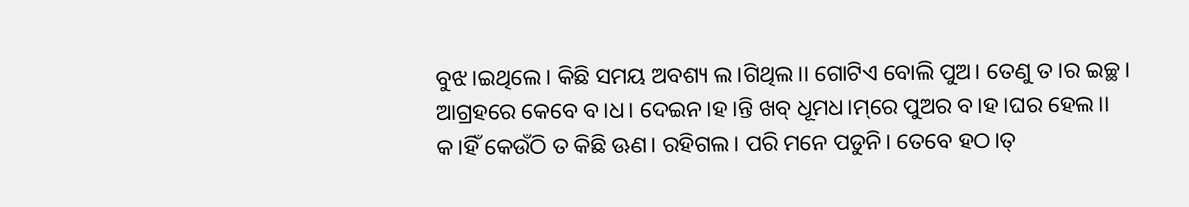ବୁଝ।ଇଥିଲେ। କିଛି ସମୟ ଅବଶ୍ୟ ଲ।ଗିଥିଲ।। ଗୋଟିଏ ବୋଲି ପୁଅ। ତେଣୁ ତ।ର ଇଚ୍ଛ। ଆଗ୍ରହରେ କେବେ ବ।ଧ। ଦେଇନ।ହ।ନ୍ତି ଖବ୍ ଧୂମଧ।ମ୍‌ରେ ପୁଅର ବ।ହ।ଘର ହେଲ।। କ।ହିଁ କେଉଁଠି ତ କିଛି ଊଣ। ରହିଗଲ। ପରି ମନେ ପଡୁନି। ତେବେ ହଠ।ତ୍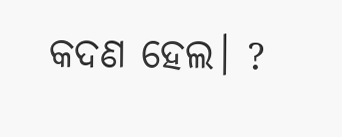କଦଣ ହେଲ। ?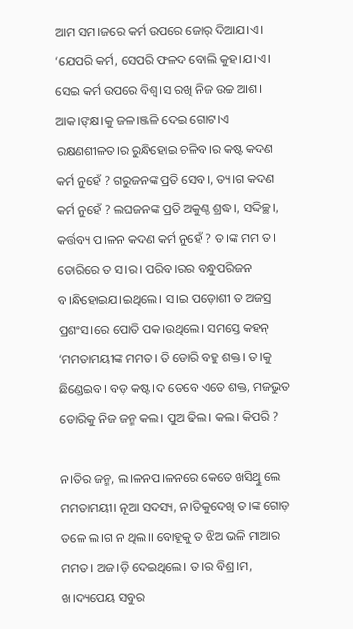ଆମ ସମ।ଜରେ କର୍ମ ଉପରେ ଜୋର୍ ଦିଆଯ।ଏ। ‘ଯେପରି କର୍ମ, ସେପରି ଫଳଦ ବୋଲି କୁହ।ଯ।ଏ। ସେଇ କର୍ମ ଉପରେ ବିଶ୍ବ।ସ ରଖି ନିଜ ଉଚ୍ଚ ଆଶ। ଆକ।ଙ୍‌କ୍ଷ।କୁ ଜଳ।ଞ୍ଜଳି ଦେଇ ଗୋଟ।ଏ ରକ୍ଷଣଶୀଳତ।ର ରୁନ୍ଧିହୋଇ ଚଳିବ।ର କଷ୍ଟ କଦଣ କର୍ମ ନୁହେଁ ? ଗରୁଜନଙ୍କ ପ୍ରତି ସେବ।, ତ୍ୟ।ଗ କଦଣ କର୍ମ ନୁହେଁ ? ଲଘଜନଙ୍କ ପ୍ରତି ଅକୁଣ୍ଠ ଶ୍ରଦ୍ଧ।, ସଦ୍ଦିଚ୍ଛ।, କର୍ତ୍ତବ୍ୟ ପ।ଳନ କଦଣ କର୍ମ ନୁହେଁ ? ତ।ଙ୍କ ମମ ତ। ଡୋରିରେ ତ ସ।ର। ପରିବ।ରର ବନ୍ଧୁପରିଜନ ବ।ନ୍ଧିହୋଇଯ।ଇଥିଲେ। ସ।ଇ ପଡ଼ୋଶୀ ତ ଅଜସ୍ର ପ୍ରଶଂସ।ରେ ପୋତି ପକ।ଉଥିଲେ। ସମସ୍ତେ କହନ୍ ‘ମମତାମୟୀଙ୍କ ମମତ। ତି ଡୋରି ବହୁ ଶକ୍ତ। ତ।କୁ ଛିଣ୍ଡେଇବ। ବଡ଼ କଷ୍ଟ।ଦ ତେବେ ଏତେ ଶକ୍ତ, ମଜଭୁତ ଡୋରିକୁ ନିଜ ଜନ୍ମ କଲ। ପୁଅ ଢିଲ। କଲ। କିପରି ?

ନ।ତିର ଜନ୍ମ, ଲ।ଳନପ।ଳନରେ କେତେ ଖସିଥିୁ ଲେ ମମତାମୟୀ। ନୂଆ ସଦସ୍ୟ, ନ।ତିକୁଦେଖି ତ।ଙ୍କ ଗୋଡ଼ ତଳେ ଲ।ଗ ନ ଥିଲ।। ବୋହୂକୁ ତ ଝିଅ ଭଳି ମାଆର ମମତ। ଅଜ।ଡ଼ି ଦେଇଥିଲେ। ତ।ର ବିଶ୍ର।ମ, ଖ।ଦ୍ୟପେୟ ସବୁର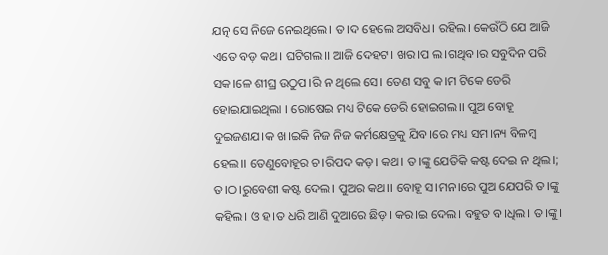ଯତ୍ନ ସେ ନିଜେ ନେଇଥିଲେ। ତ।ଦ ହେଲେ ଅସବିଧ। ରହିଲ। କେଉଁଠି ଯେ ଆଜି ଏତେ ବଡ଼ କଥ। ଘଟିଗଲ।। ଆଜି ଦେହଟ। ଖର।ପ ଲ।ଗଥିବ।ର ସବୁଦିନ ପରି ସକ।ଳେ ଶୀଘ୍ର ଉଠୁପ।ରି ନ ଥିଲେ ସେ। ତେଣ ସବୁ କ।ମ ଟିକେ ଡେରି ହୋଇଯାଇଥିଲା । ରୋଷେଇ ମଧ୍ୟ ଟିକେ ଡେରି ହୋଇଗଲ।। ପୁଅ ବୋହୂ ଦୁଇଜଣଯ।କ ଖ।ଇକି ନିଜ ନିଜ କର୍ମକ୍ଷେତ୍ରକୁ ଯିବ।ରେ ମଧ୍ୟ ସମ।ନ୍ୟ ବିଳମ୍ବ ହେଲ।। ତେଣୁବୋହୂର ଚ।ରିପଦ କଡ଼। କଥ। ତ।ଙ୍କୁ ଯେତିକି କଷ୍ଟ ଦେଇ ନ ଥିଲ।; ତ।ଠ।ରୁବେଶୀ କଷ୍ଟ ଦେଲ। ପୁଅର କଥ।। ବୋହୂ ସ।ମନ।ରେ ପୁଅ ଯେପରି ତ।ଙ୍କୁ କହିଲ। ଓ ହ।ତ ଧରି ଆଣି ଦୁଆରେ ଛିଡ଼। କର।ଇ ଦେଲ। ବହୁତ ବ।ଧିଲ। ତ।ଙ୍କୁ।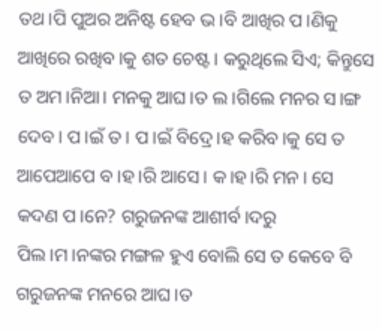ତଥ।ପି ପୁଅର ଅନିଷ୍ଟ ହେବ ଭ।ବି ଆଖିର ପ।ଣିକୁ ଆଖିରେ ରଖିବ।କୁ ଶତ ଚେଷ୍ଟ। କରୁଥିଲେ ସିଏ; କିନ୍ତୁସେ ତ ଅମ।ନିଆ। ମନକୁ ଆଘ।ତ ଲ।ଗିଲେ ମନର ସ।ଙ୍ଗ ଦେବ। ପ।ଇଁ ତ। ପ।ଇଁ ବିଦ୍ରେ।ହ କରିବ।କୁ ସେ ତ ଆପେଆପେ ବ।ହ।ରି ଆସେ। କ।ହ।ରି ମନ। ସେ କଦଣ ପ।ନେ? ଗରୁଜନଙ୍କ ଆଶୀର୍ବ।ଦରୁ ପିଲ।ମ।ନଙ୍କର ମଙ୍ଗଳ ହୁଏ ବୋଲି ସେ ତ କେବେ ବି ଗରୁଜନଙ୍କ ମନରେ ଆଘ।ତ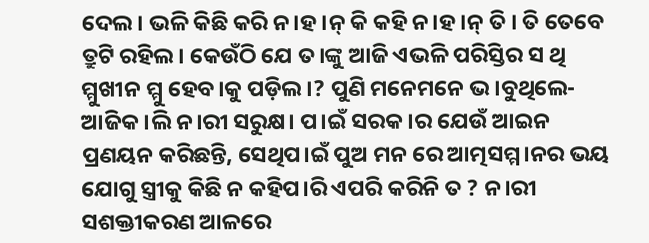ଦେଲ। ଭଳି କିଛି କରି ନ।ହ।ନ୍ କି କହି ନ।ହ।ନ୍ ତି । ତି ତେବେ ତ୍ରୁଟି ରହିଲ। କେଉଁଠି ଯେ ତ।ଙ୍କୁ ଆଜି ଏଭଳି ପରିସ୍ତିର ସ ଥି ମ୍ମୁଖୀନ ମ୍ମୁ ହେବ।କୁ ପଡ଼ିଲ।? ପୁଣି ମନେମନେ ଭ।ବୁଥିଲେ-ଆଜିକ।ଲି ନ।ରୀ ସରୁକ୍ଷ। ପ।ଇଁ ସରକ।ର ଯେଉଁ ଆଇନ ପ୍ରଣୟନ କରିଛନ୍ତି, ସେଥିପ।ଇଁ ପୁଅ ମନ ରେ ଆତ୍ମସମ୍ମ।ନର ଭୟ ଯୋଗୁ ସ୍ତ୍ରୀକୁ କିଛି ନ କହିପ।ରି ଏପରି କରିନି ତ ? ନ।ରୀ ସଶକ୍ତୀକରଣ ଆଳରେ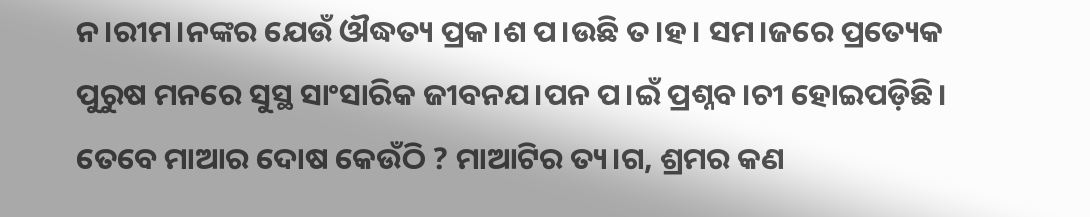ନ।ରୀମ।ନଙ୍କର ଯେଉଁ ଔଦ୍ଧତ୍ୟ ପ୍ରକ।ଶ ପ।ଉଛି ତ।ହ। ସମ।ଜରେ ପ୍ରତ୍ୟେକ ପୁରୁଷ ମନରେ ସୁସ୍ଥ ସାଂସାରିକ ଜୀବନଯ।ପନ ପ।ଇଁ ପ୍ରଶ୍ନବ।ଚୀ ହୋଇପଡ଼ିଛି। ତେବେ ମାଆର ଦୋଷ କେଉଁଠି ? ମାଆଟିର ତ୍ୟ।ଗ, ଶ୍ରମର କଣ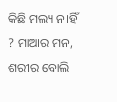କିଛି ମଲ୍ୟ ନ।ହିଁ ? ମାଆର ମନ, ଶରୀର ବୋଲି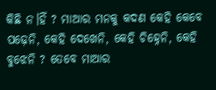କିଛି ନ।ହିଁ ? ମାଆର ମନକୁ କଦଣ କେହି କେବେ ପଢ଼େନି, କେହି ଦେଖେନି, କେହି ଚିହ୍ନେନି, କେହି ବୁଝେନି ? ତେବେ ମାଆର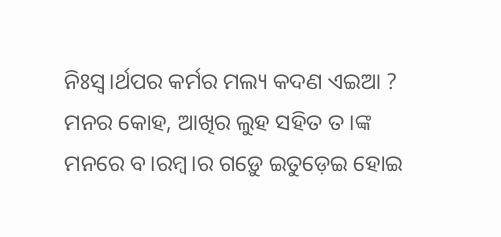ନିଃସ୍ବ।ର୍ଥପର କର୍ମର ମଲ୍ୟ କଦଣ ଏଇଆ ? ମନର କୋହ, ଆଖିର ଲୁହ ସହିତ ତ।ଙ୍କ ମନରେ ବ।ରମ୍ବ।ର ଗଡ଼େୁ ଇତୁଡ଼େଇ ହୋଇ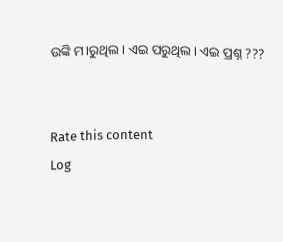ଉଙ୍କି ମ।ରୁଥିଲ। ଏଇ ପରୁଥିଲ। ଏଇ ପ୍ରଶ୍ନ ???


Rate this content
Log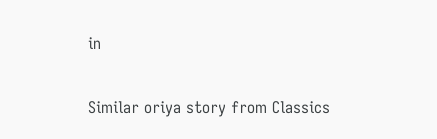in

Similar oriya story from Classics